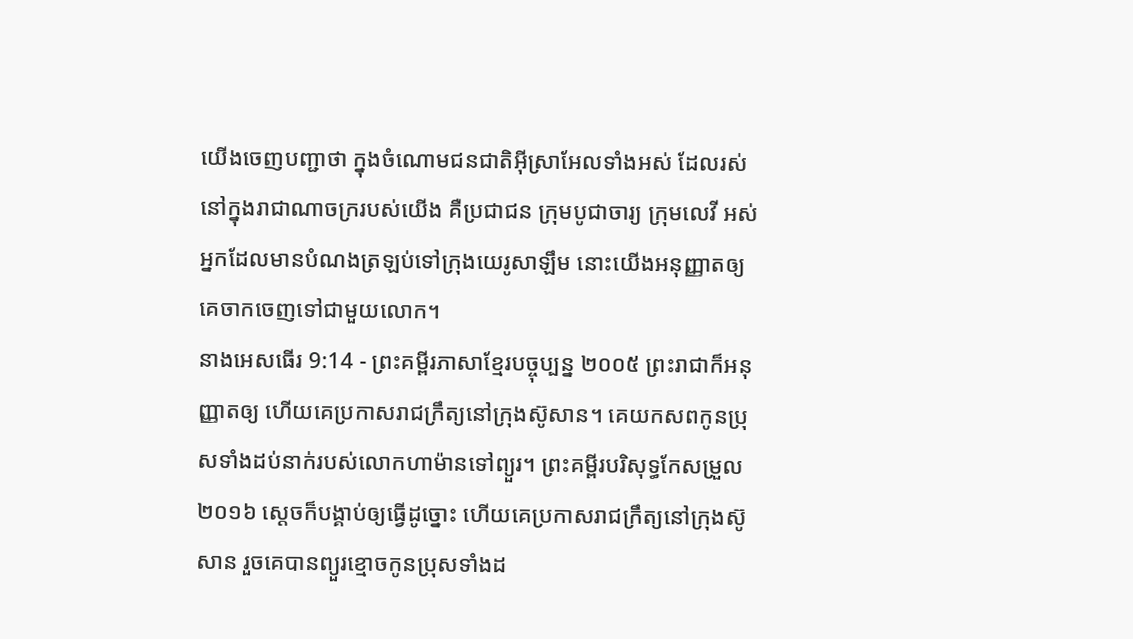យើងចេញបញ្ជាថា ក្នុងចំណោមជនជាតិអ៊ីស្រាអែលទាំងអស់ ដែលរស់នៅក្នុងរាជាណាចក្ររបស់យើង គឺប្រជាជន ក្រុមបូជាចារ្យ ក្រុមលេវី អស់អ្នកដែលមានបំណងត្រឡប់ទៅក្រុងយេរូសាឡឹម នោះយើងអនុញ្ញាតឲ្យគេចាកចេញទៅជាមួយលោក។
នាងអេសធើរ 9:14 - ព្រះគម្ពីរភាសាខ្មែរបច្ចុប្បន្ន ២០០៥ ព្រះរាជាក៏អនុញ្ញាតឲ្យ ហើយគេប្រកាសរាជក្រឹត្យនៅក្រុងស៊ូសាន។ គេយកសពកូនប្រុសទាំងដប់នាក់របស់លោកហាម៉ានទៅព្យួរ។ ព្រះគម្ពីរបរិសុទ្ធកែសម្រួល ២០១៦ ស្ដេចក៏បង្គាប់ឲ្យធ្វើដូច្នោះ ហើយគេប្រកាសរាជក្រឹត្យនៅក្រុងស៊ូសាន រួចគេបានព្យួរខ្មោចកូនប្រុសទាំងដ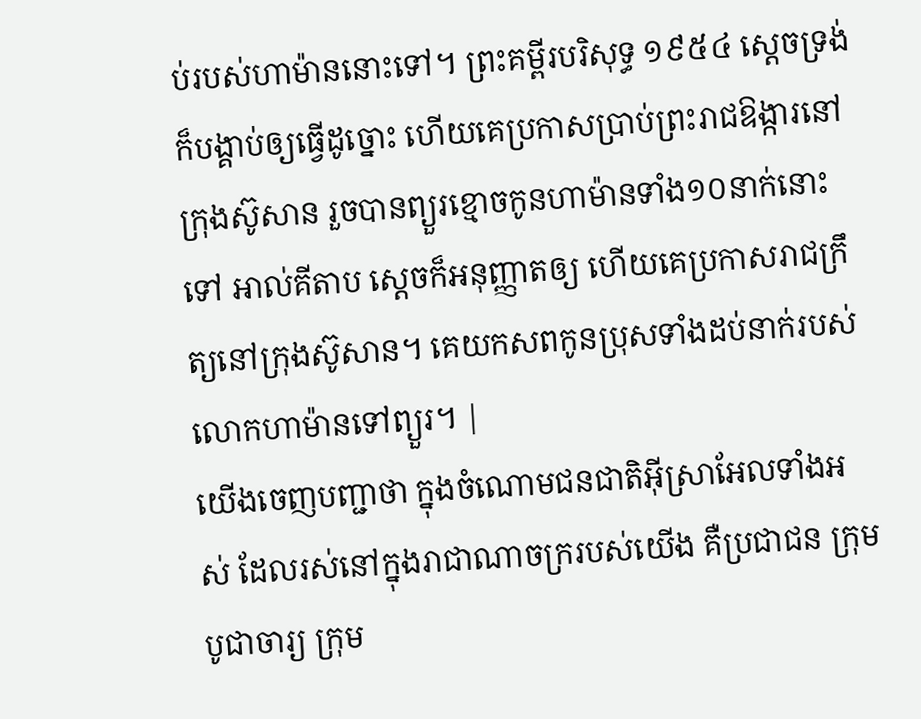ប់របស់ហាម៉ាននោះទៅ។ ព្រះគម្ពីរបរិសុទ្ធ ១៩៥៤ ស្តេចទ្រង់ក៏បង្គាប់ឲ្យធ្វើដូច្នោះ ហើយគេប្រកាសប្រាប់ព្រះរាជឱង្ការនៅក្រុងស៊ូសាន រួចបានព្យួរខ្មោចកូនហាម៉ានទាំង១០នាក់នោះទៅ អាល់គីតាប ស្តេចក៏អនុញ្ញាតឲ្យ ហើយគេប្រកាសរាជក្រឹត្យនៅក្រុងស៊ូសាន។ គេយកសពកូនប្រុសទាំងដប់នាក់របស់លោកហាម៉ានទៅព្យួរ។ |
យើងចេញបញ្ជាថា ក្នុងចំណោមជនជាតិអ៊ីស្រាអែលទាំងអស់ ដែលរស់នៅក្នុងរាជាណាចក្ររបស់យើង គឺប្រជាជន ក្រុមបូជាចារ្យ ក្រុម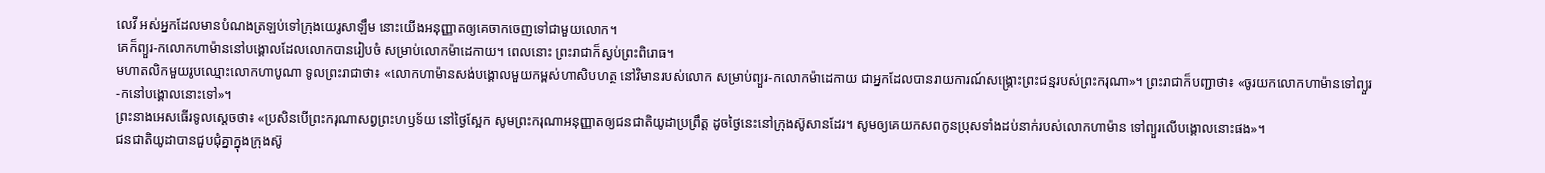លេវី អស់អ្នកដែលមានបំណងត្រឡប់ទៅក្រុងយេរូសាឡឹម នោះយើងអនុញ្ញាតឲ្យគេចាកចេញទៅជាមួយលោក។
គេក៏ព្យួរ-កលោកហាម៉ាននៅបង្គោលដែលលោកបានរៀបចំ សម្រាប់លោកម៉ាដេកាយ។ ពេលនោះ ព្រះរាជាក៏ស្ងប់ព្រះពិរោធ។
មហាតលិកមួយរូបឈ្មោះលោកហាបូណា ទូលព្រះរាជាថា៖ «លោកហាម៉ានសង់បង្គោលមួយកម្ពស់ហាសិបហត្ថ នៅវិមានរបស់លោក សម្រាប់ព្យួរ-កលោកម៉ាដេកាយ ជាអ្នកដែលបានរាយការណ៍សង្គ្រោះព្រះជន្មរបស់ព្រះករុណា»។ ព្រះរាជាក៏បញ្ជាថា៖ «ចូរយកលោកហាម៉ានទៅព្យួរ-កនៅបង្គោលនោះទៅ»។
ព្រះនាងអេសធើរទូលស្ដេចថា៖ «ប្រសិនបើព្រះករុណាសព្វព្រះហឫទ័យ នៅថ្ងៃស្អែក សូមព្រះករុណាអនុញ្ញាតឲ្យជនជាតិយូដាប្រព្រឹត្ត ដូចថ្ងៃនេះនៅក្រុងស៊ូសានដែរ។ សូមឲ្យគេយកសពកូនប្រុសទាំងដប់នាក់របស់លោកហាម៉ាន ទៅព្យួរលើបង្គោលនោះផង»។
ជនជាតិយូដាបានជួបជុំគ្នាក្នុងក្រុងស៊ូ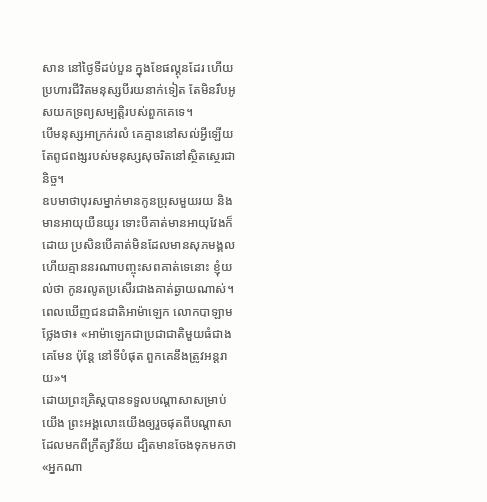សាន នៅថ្ងៃទីដប់បួន ក្នុងខែផល្គុនដែរ ហើយប្រហារជីវិតមនុស្សបីរយនាក់ទៀត តែមិនរឹបអូសយកទ្រព្យសម្បត្តិរបស់ពួកគេទេ។
បើមនុស្សអាក្រក់រលំ គេគ្មាននៅសល់អ្វីឡើយ តែពូជពង្សរបស់មនុស្សសុចរិតនៅស្ថិតស្ថេរជានិច្ច។
ឧបមាថាបុរសម្នាក់មានកូនប្រុសមួយរយ និងមានអាយុយឺនយូរ ទោះបីគាត់មានអាយុវែងក៏ដោយ ប្រសិនបើគាត់មិនដែលមានសុភមង្គល ហើយគ្មាននរណាបញ្ចុះសពគាត់ទេនោះ ខ្ញុំយល់ថា កូនរលូតប្រសើរជាងគាត់ឆ្ងាយណាស់។
ពេលឃើញជនជាតិអាម៉ាឡេក លោកបាឡាមថ្លែងថា៖ «អាម៉ាឡេកជាប្រជាជាតិមួយធំជាងគេមែន ប៉ុន្តែ នៅទីបំផុត ពួកគេនឹងត្រូវអន្តរាយ»។
ដោយព្រះគ្រិស្តបានទទួលបណ្ដាសាសម្រាប់យើង ព្រះអង្គលោះយើងឲ្យរួចផុតពីបណ្ដាសាដែលមកពីក្រឹត្យវិន័យ ដ្បិតមានចែងទុកមកថា «អ្នកណា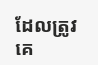ដែលត្រូវគេ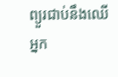ព្យួរជាប់នឹងឈើ អ្នក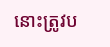នោះត្រូវប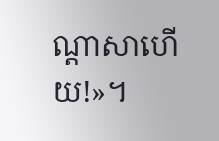ណ្ដាសាហើយ!»។